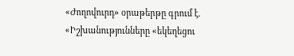«Ժողովուրդ» օրաթերթը գրում է. «Իշխանությունները «եկեղեցու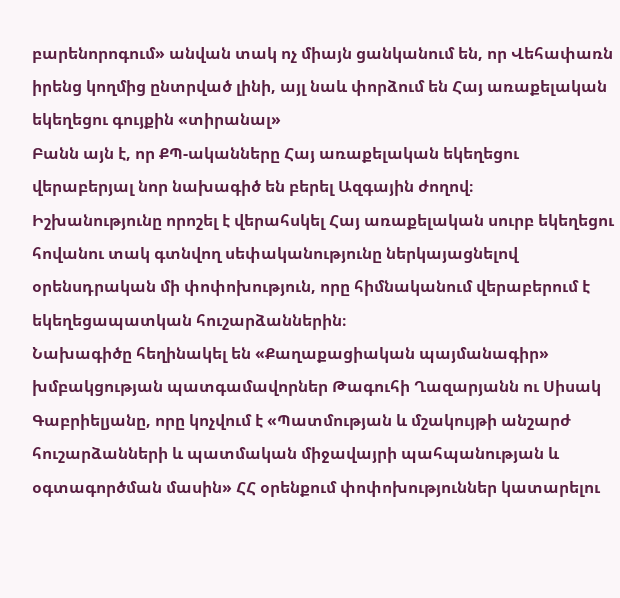բարենորոգում» անվան տակ ոչ միայն ցանկանում են, որ Վեհափառն իրենց կողմից ընտրված լինի, այլ նաև փորձում են Հայ առաքելական եկեղեցու գույքին «տիրանալ»
Բանն այն է, որ ՔՊ-ականները Հայ առաքելական եկեղեցու վերաբերյալ նոր նախագիծ են բերել Ազգային ժողով։
Իշխանությունը որոշել է վերահսկել Հայ առաքելական սուրբ եկեղեցու հովանու տակ գտնվող սեփականությունը ներկայացնելով օրենսդրական մի փոփոխություն, որը հիմնականում վերաբերում է եկեղեցապատկան հուշարձաններին։
Նախագիծը հեղինակել են «Քաղաքացիական պայմանագիր» խմբակցության պատգամավորներ Թագուհի Ղազարյանն ու Սիսակ Գաբրիելյանը, որը կոչվում է «Պատմության և մշակույթի անշարժ հուշարձանների և պատմական միջավայրի պահպանության և օգտագործման մասին» ՀՀ օրենքում փոփոխություններ կատարելու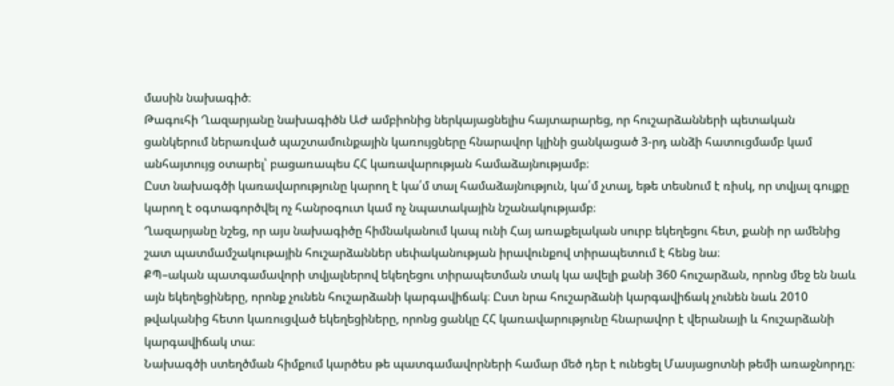մասին նախագիծ։
Թագուհի Ղազարյանը նախագիծն ԱԺ ամբիոնից ներկայացնելիս հայտարարեց, որ հուշարձանների պետական ցանկերում ներառված պաշտամունքային կառույցները հնարավոր կլինի ցանկացած 3-րդ անձի հատուցմամբ կամ անհայտույց օտարել՝ բացառապես ՀՀ կառավարության համաձայնությամբ։
Ըստ նախագծի կառավարությունը կարող է կա՛մ տալ համաձայնություն, կա՛մ չտալ, եթե տեսնում է ռիսկ, որ տվյալ գույքը կարող է օգտագործվել ոչ հանրօգուտ կամ ոչ նպատակային նշանակությամբ։
Ղազարյանը նշեց, որ այս նախագիծը հիմնականում կապ ունի Հայ առաքելական սուրբ եկեղեցու հետ, քանի որ ամենից շատ պատմամշակութային հուշարձաններ սեփականության իրավունքով տիրապետում է հենց նա։
ՔՊ–ական պատգամավորի տվյալներով եկեղեցու տիրապետման տակ կա ավելի քանի 360 հուշարձան, որոնց մեջ են նաև այն եկեղեցիները, որոնք չունեն հուշարձանի կարգավիճակ։ Ըստ նրա հուշարձանի կարգավիճակ չունեն նաև 2010 թվականից հետո կառուցված եկեղեցիները, որոնց ցանկը ՀՀ կառավարությունը հնարավոր է վերանայի և հուշարձանի կարգավիճակ տա։
Նախագծի ստեղծման հիմքում կարծես թե պատգամավորների համար մեծ դեր է ունեցել Մասյացոտնի թեմի առաջնորդը։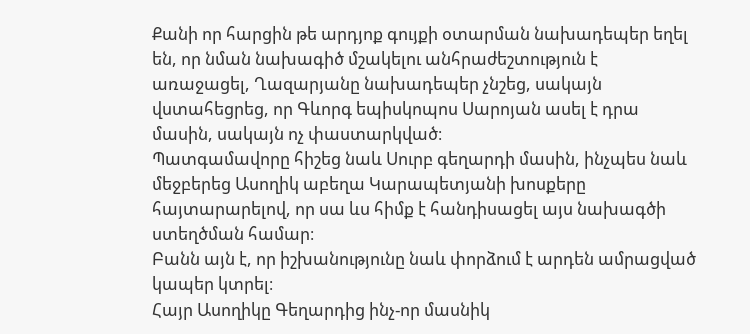Քանի որ հարցին թե արդյոք գույքի օտարման նախադեպեր եղել են, որ նման նախագիծ մշակելու անհրաժեշտություն է առաջացել, Ղազարյանը նախադեպեր չնշեց, սակայն վստահեցրեց, որ Գևորգ եպիսկոպոս Սարոյան ասել է դրա մասին, սակայն ոչ փաստարկված։
Պատգամավորը հիշեց նաև Սուրբ գեղարդի մասին, ինչպես նաև մեջբերեց Ասողիկ աբեղա Կարապետյանի խոսքերը հայտարարելով, որ սա ևս հիմք է հանդիսացել այս նախագծի ստեղծման համար։
Բանն այն է, որ իշխանությունը նաև փորձում է արդեն ամրացված կապեր կտրել։
Հայր Ասողիկը Գեղարդից ինչ-որ մասնիկ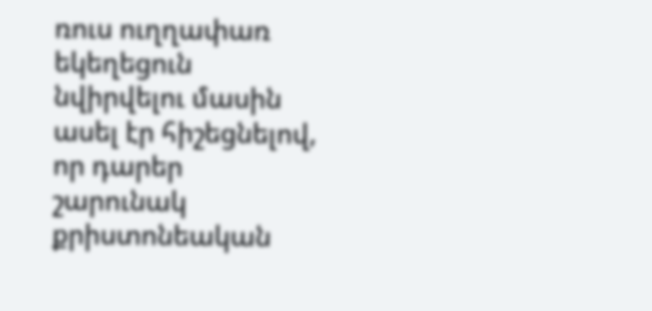ռուս ուղղափառ եկեղեցուն նվիրվելու մասին ասել էր հիշեցնելով, որ դարեր շարունակ քրիստոնեական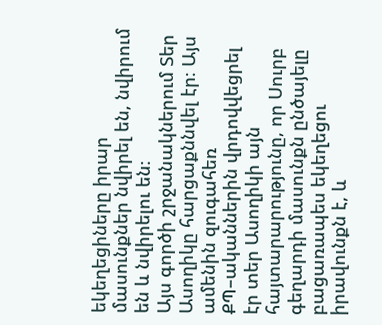եկեղեցիները իրար մասունքներ նվիրել են, նվիրում են և նվիրելու են։
Այս գործի շրջանակներում Տեր Ասողիկը հարցաքննվել էր։ Այս ամենին զուգահեռ ՔՊ–ականներին վրդովվեցրել էր տեր Ասողիկի այն հայտարարությունը, որ Սուրբ գեղարդի մասունքն ընծայելը բացառապես եկեղեցու իրավունքն է, և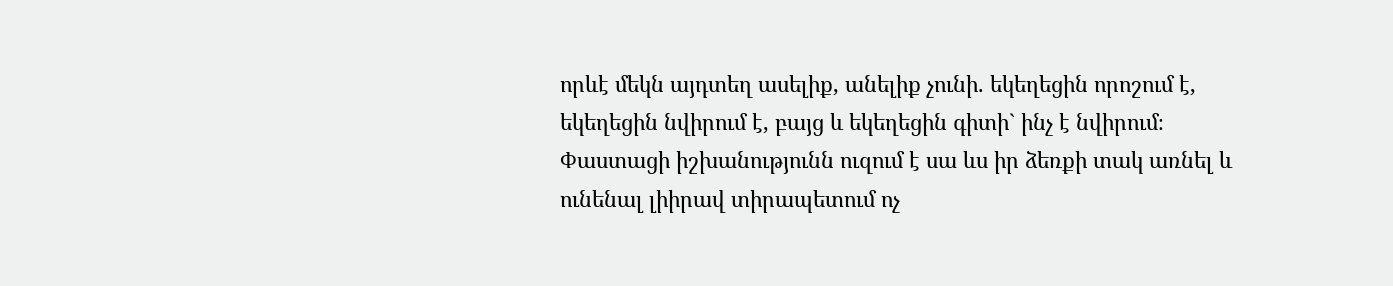որևէ մեկն այդտեղ ասելիք, անելիք չունի. եկեղեցին որոշում է, եկեղեցին նվիրում է, բայց և եկեղեցին գիտի` ինչ է նվիրում։
Փաստացի իշխանությունն ուզում է սա ևս իր ձեռքի տակ առնել և ունենալ լիիրավ տիրապետում ոչ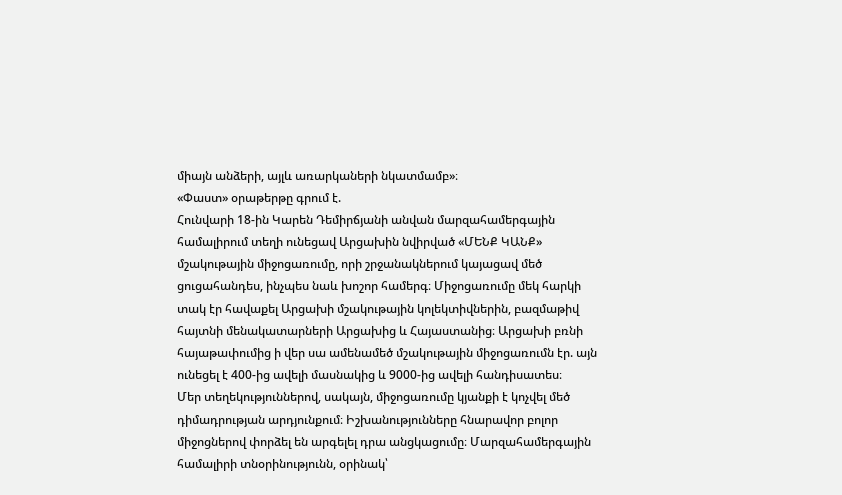միայն անձերի, այլև առարկաների նկատմամբ»։
«Փաստ» օրաթերթը գրում է.
Հունվարի 18-ին Կարեն Դեմիրճյանի անվան մարզահամերգային համալիրում տեղի ունեցավ Արցախին նվիրված «ՄԵՆՔ ԿԱՆՔ» մշակութային միջոցառումը, որի շրջանակներում կայացավ մեծ ցուցահանդես, ինչպես նաև խոշոր համերգ։ Միջոցառումը մեկ հարկի տակ էր հավաքել Արցախի մշակութային կոլեկտիվներին, բազմաթիվ հայտնի մենակատարների Արցախից և Հայաստանից։ Արցախի բռնի հայաթափումից ի վեր սա ամենամեծ մշակութային միջոցառումն էր. այն ունեցել է 400-ից ավելի մասնակից և 9000-ից ավելի հանդիսատես։
Մեր տեղեկություններով, սակայն, միջոցառումը կյանքի է կոչվել մեծ դիմադրության արդյունքում։ Իշխանությունները հնարավոր բոլոր միջոցներով փորձել են արգելել դրա անցկացումը։ Մարզահամերգային համալիրի տնօրինությունն, օրինակ՝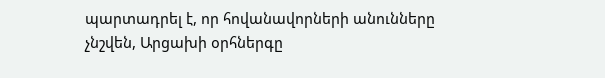պարտադրել է, որ հովանավորների անունները չնշվեն, Արցախի օրհներգը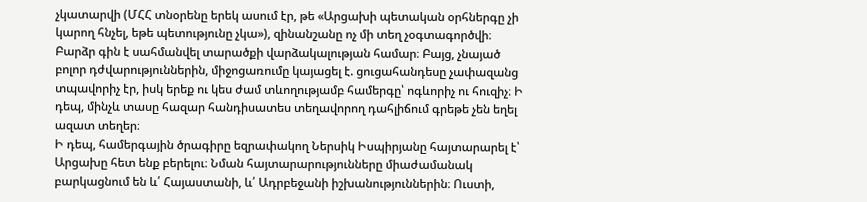չկատարվի (ՄՀՀ տնօրենը երեկ ասում էր, թե «Արցախի պետական օրհներգը չի կարող հնչել, եթե պետությունը չկա»), զինանշանը ոչ մի տեղ չօգտագործվի։ Բարձր գին է սահմանվել տարածքի վարձակալության համար։ Բայց, չնայած բոլոր դժվարություններին, միջոցառումը կայացել է. ցուցահանդեսը չափազանց տպավորիչ էր, իսկ երեք ու կես ժամ տևողությամբ համերգը՝ ոգևորիչ ու հուզիչ։ Ի դեպ, մինչև տասը հազար հանդիսատես տեղավորող դահլիճում գրեթե չեն եղել ազատ տեղեր։
Ի դեպ, համերգային ծրագիրը եզրափակող Ներսիկ Իսպիրյանը հայտարարել է՝ Արցախը հետ ենք բերելու։ Նման հայտարարությունները միաժամանակ բարկացնում են և՛ Հայաստանի, և՛ Ադրբեջանի իշխանություններին։ Ուստի,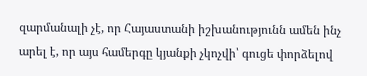զարմանալի չէ, որ Հայաստանի իշխանությունն ամեն ինչ արել է, որ այս համերգը կյանքի չկոչվի՝ գուցե փորձելով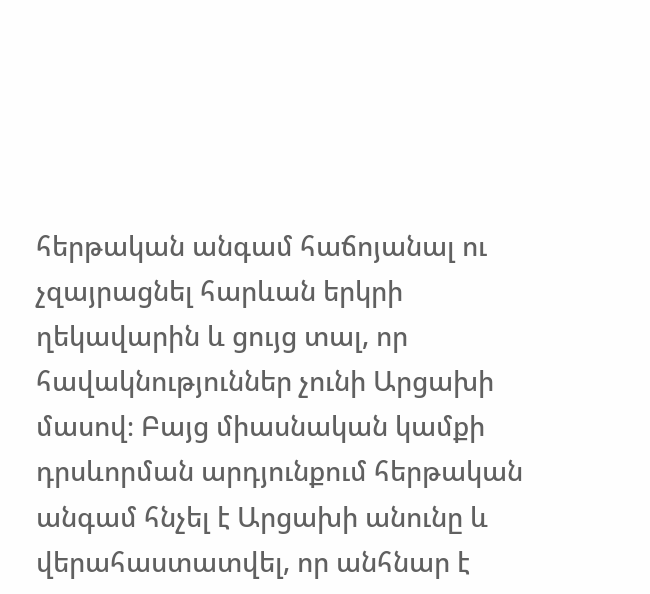հերթական անգամ հաճոյանալ ու չզայրացնել հարևան երկրի ղեկավարին և ցույց տալ, որ հավակնություններ չունի Արցախի մասով։ Բայց միասնական կամքի դրսևորման արդյունքում հերթական անգամ հնչել է Արցախի անունը և վերահաստատվել, որ անհնար է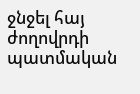ջնջել հայ ժողովրդի պատմական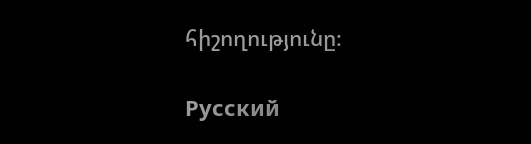հիշողությունը։

Русский